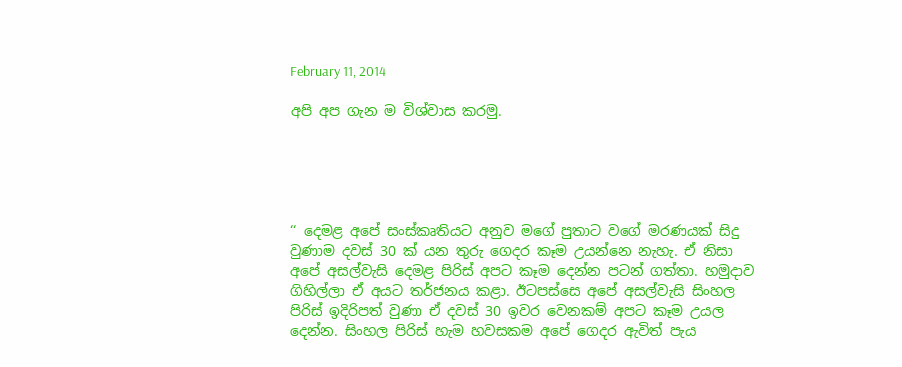February 11, 2014

අපි අප ගැන ම විශ්වාස කරමු.





‘‘ දෙමළ අපේ සංස්කෘතියට අනුව මගේ පුතාට වගේ මරණයක් සිදු වුණාම දවස් 30 ක් යන තුරු ගෙදර කෑම උයන්නෙ නැහැ. ඒ නිසා අපේ අසල්වැසි දෙමළ පිරිස් අපට කෑම දෙන්න පටන් ගත්තා. හමුදාව ගිහිල්ලා ඒ අයට තර්ජනය කළා. ඊටපස්සෙ අපේ අසල්වැසි සිංහල පිරිස් ඉදිරිපත් වුණා ඒ දවස් 30 ඉවර වෙනකම් අපට කෑම උයල දෙන්න. සිංහල පිරිස් හැම හවසකම අපේ ගෙදර ඇවිත් පැය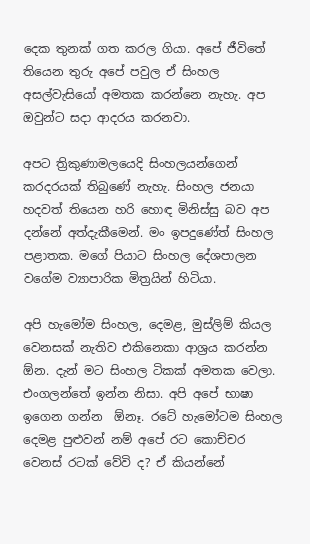දෙක තුනක් ගත කරල ගියා. අපේ ජීවිතේ තියෙන තුරු අපේ පවුල ඒ සිංහල අසල්වැසියෝ අමතක කරන්නෙ නැහැ. අප ඔවුන්ට සදා ආදරය කරනවා.

අපට ත්‍රිකුණාමලයෙදි සිංහලයන්ගෙන් කරදරයක් තිබුණේ නැහැ. සිංහල ජනයා හදවත් තියෙන හරි හොඳ මිනිස්සු බව අප දන්නේ අත්දැකීමෙන්. මං ඉපදුණේත් සිංහල පළාතක. මගේ පියාට සිංහල දේශපාලන වගේම ව්‍යාපාරික මිත්‍රයින් හිටියා.

අපි හැමෝම සිංහල, දෙමළ, මුස්ලිම් කියල වෙනසක් නැතිව එකිනෙකා ආශ්‍රය කරන්න  ඕන. දැන් මට සිංහල ටිකක් අමතක වෙලා. එංගලන්තේ ඉන්න නිසා. අපි අපේ භාෂා ඉගෙන ගන්න  ඕනෑ. රටේ හැමෝටම සිංහල දෙමළ පුළුවන් නම් අපේ රට කොච්චර වෙනස් රටක් වේවි ද? ඒ කියන්නේ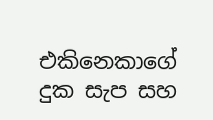එකිනෙකාගේ දුක සැප සහ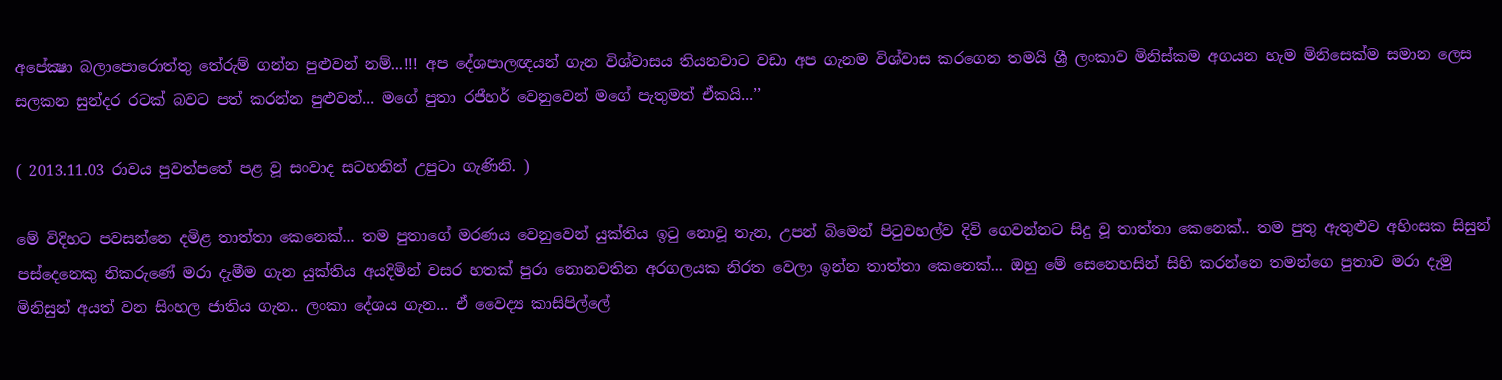අපේක්‍ෂා බලාපොරොත්තු තේරුම් ගන්න පුළුවන් නම්...!!! අප දේශපාලඥයන් ගැන විශ්වාසය තියනවාට වඩා අප ගැනම විශ්වාස කරගෙන තමයි ශ්‍රී ලංකාව මිනිස්කම අගයන හැම මිනිසෙක්ම සමාන ලෙස සලකන සුන්දර රටක් බවට පත් කරන්න පුළුවන්... මගේ පුතා රජීහර් වෙනුවෙන් මගේ පැතුමත් ඒකයි...’’

( 2013.11.03 රාවය පුවත්පතේ පළ වූ සංවාද සටහනින් උපුටා ගැණිනි. )

මේ විදිහට පවසන්නෙ දමිළ තාත්තා කෙනෙක්... තම පුතාගේ මරණය වෙනුවෙන් යුක්තිය ඉටු නොවූ තැන, උපන් බිමෙන් පිටුවහල්ව දිවි ගෙවන්නට සිදු වූ තාත්තා කෙනෙක්.. තම පුතු ඇතුළුව අහිංසක සිසුන් පස්දෙනෙකු නිකරුණේ මරා දැමීම ගැන යුක්තිය අයදිමින් වසර හතක් පුරා නොනවතින අරගලයක නිරත වෙලා ඉන්න තාත්තා කෙනෙක්... ඔහු මේ සෙනෙහසින් සිහි කරන්නෙ තමන්ගෙ පුතාව මරා දැමු මිනිසුන් අයත් වන සිංහල ජාතිය ගැන.. ලංකා දේශය ගැන... ඒ වෛද්‍ය කාසිපිල්ලේ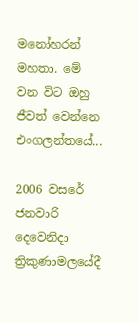මනෝහරන් මහතා. මේ වන විට ඔහු ජීවත් වෙන්නෙ එංගලන්තයේ...

2006 වසරේ ජනවාරි දෙවෙනිදා ත්‍රිකුණාමලයේදී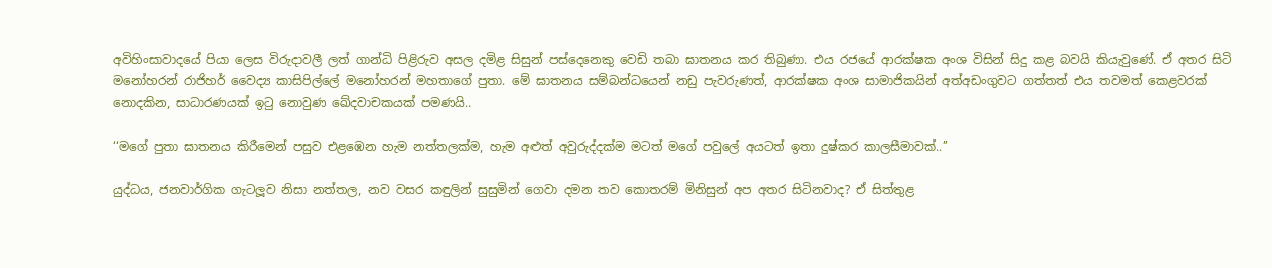අවිහිංසාවාදයේ පියා ලෙස විරුදාවලී ලත් ගාන්ධි පිළිරුව අසල දමිළ සිසුන් පස්දෙනෙකු වෙඩි තබා ඝාතනය කර තිබුණා. එය රජයේ ආරක්ෂක අංශ විසින් සිදු කළ බවයි කියැවුණේ. ඒ අතර සිටි මනෝහරන් රාජිහර් වෛද්‍ය කාසිපිල්ලේ මනෝහරන් මහතාගේ පුතා. මේ ඝාතනය සම්බන්ධයෙන් නඩු පැවරුණත්, ආරක්ෂක අංශ සාමාජිකයින් අත්අඩංගුවට ගත්තත් එය තවමත් කෙළවරක් නොදකින, සාධාරණයක් ඉටු නොවුණ ඛේදවාචකයක් පමණයි..

‘‘මගේ පුතා ඝාතනය කිරීමෙන් පසුව එළඹෙන හැම නත්තලක්ම, හැම අළුත් අවුරුද්දක්ම මටත් මගේ පවුලේ අයටත් ඉතා දුෂ්කර කාලසීමාවක්..’’

යුද්ධය, ජනවාර්ගික ගැටලූව නිසා නත්තල, නව වසර කඳුලින් සුසුමින් ගෙවා දමන තව කොතරම් මිනිසුන් අප අතර සිටිනවාද? ඒ සිත්තුළ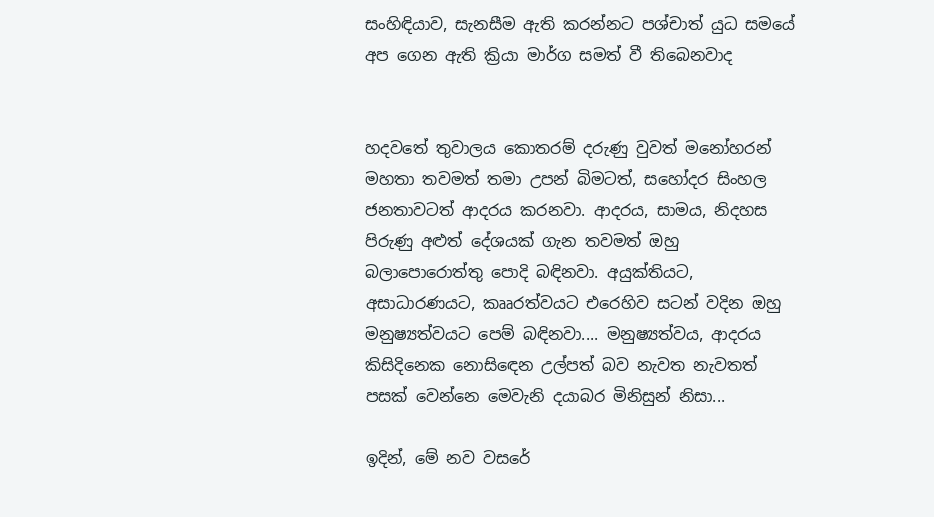සංහිඳියාව, සැනසීම ඇති කරන්නට පශ්චාත් යුධ සමයේ අප ගෙන ඇති ක්‍රියා මාර්ග සමත් වී තිබෙනවාද


හදවතේ තුවාලය කොතරම් දරුණු වුවත් මනෝහරන් මහතා තවමත් තමා උපන් බිමටත්, සහෝදර සිංහල ජනතාවටත් ආදරය කරනවා. ආදරය, සාමය, නිදහස පිරුණු අළුත් දේශයක් ගැන තවමත් ඔහු බලාපොරොත්තු පොදි බඳිනවා. අයුක්තියට, අසාධාරණයට, කෲරත්වයට එරෙහිව සටන් වදින ඔහු මනුෂ්‍යත්වයට පෙම් බඳිනවා.... මනුෂ්‍යත්වය, ආදරය කිසිදිනෙක නොසිඳෙන උල්පත් බව නැවත නැවතත් පසක් වෙන්නෙ මෙවැනි දයාබර මිනිසුන් නිසා...

ඉදින්, මේ නව වසරේ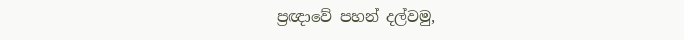ප්‍රඥාවේ පහන් දල්වමු,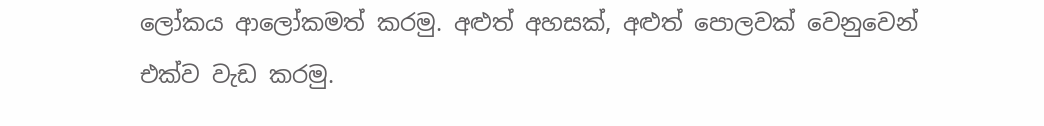ලෝකය ආලෝකමත් කරමු. අළුත් අහසක්, අළුත් පොලවක් වෙනුවෙන් එක්ව වැඩ කරමු.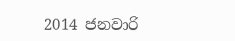2014 ජනවාරි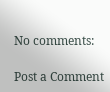No comments:

Post a Comment